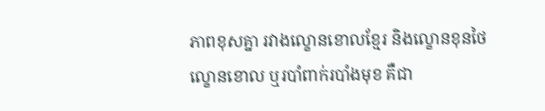ភាពខុសគ្នា រវាងល្ខោនខោលខ្មែរ និងល្ខោនខុនថៃ
ល្ខោនខោល ឬរបាំពាក់របាំងមុខ គឺជា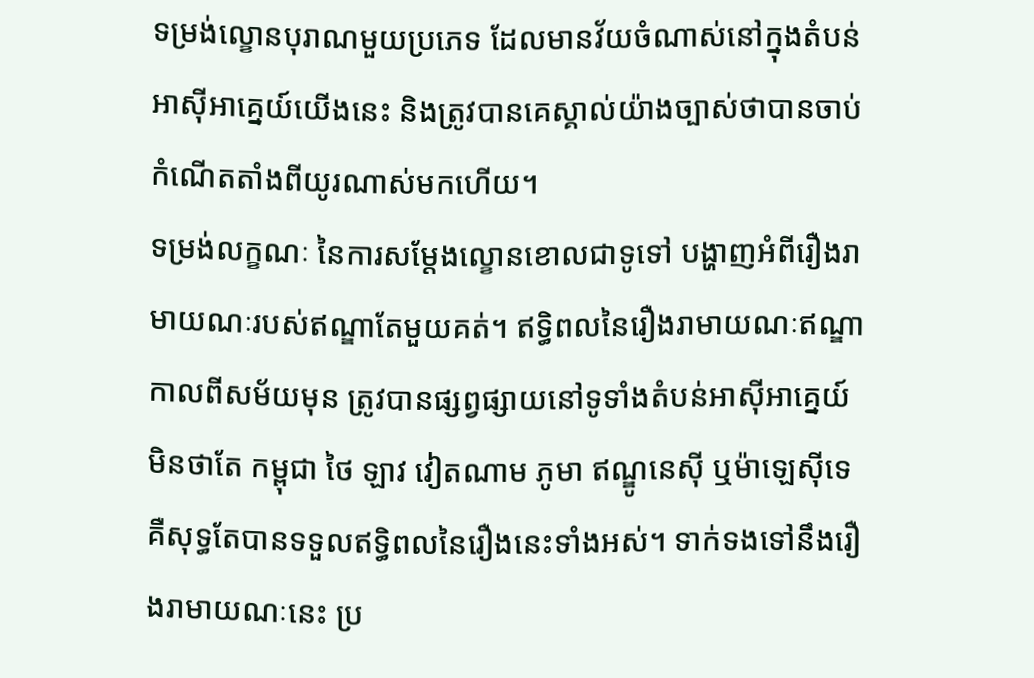ទម្រង់ល្ខោនបុរាណមួយប្រភេទ ដែលមានវ័យចំណាស់នៅក្នុងតំបន់អាស៊ីអាគ្នេយ៍យើងនេះ និងត្រូវបានគេស្គាល់យ៉ាងច្បាស់ថាបានចាប់កំណើតតាំងពីយូរណាស់មកហើយ។
ទម្រង់លក្ខណៈ នៃការសម្តែងល្ខោនខោលជាទូទៅ បង្ហាញអំពីរឿងរាមាយណៈរបស់ឥណ្ឌាតែមួយគត់។ ឥទ្ធិពលនៃរឿងរាមាយណៈឥណ្ឌាកាលពីសម័យមុន ត្រូវបានផ្សព្វផ្សាយនៅទូទាំងតំបន់អាស៊ីអាគ្នេយ៍ មិនថាតែ កម្ពុជា ថៃ ឡាវ វៀតណាម ភូមា ឥណ្ឌូនេស៊ី ឬម៉ាឡេស៊ីទេ គឺសុទ្ធតែបានទទួលឥទ្ធិពលនៃរឿងនេះទាំងអស់។ ទាក់ទងទៅនឹងរឿងរាមាយណៈនេះ ប្រ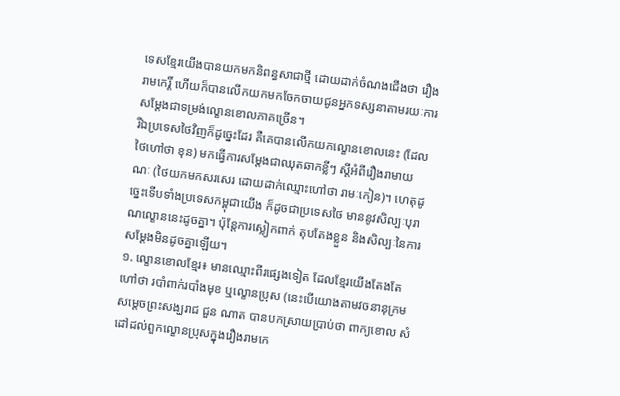ទេសខ្មែរយើងបានយកមកនិពន្ធសាជាថ្មី ដោយដាក់ចំណងជើងថា រឿងរាមកេរ្តិ៍ ហើយក៏បានលើកយកមកចែកចាយជូនអ្នកទស្សនាតាមរយៈការសម្តែងជាទម្រង់ល្ខោនខោលភាគច្រើន។
រីឯប្រទេសថៃវិញក៏ដូច្នេះដែរ គឺគេបានលើកយកល្ខោនខោលនេះ (ដែលថៃហៅថា ខុន) មកធ្វើការសម្តែងជាឈុតឆាកខ្លីៗ ស្តីអំពីរឿងរាមាយណៈ (ថៃយកមកសរសេរ ដោយដាក់ឈ្មោះហៅថា រាមៈកៀន)។ ហេតុដូច្នេះទើបទាំងប្រទេសកម្ពុជាយើង ក៏ដូចជាប្រទេសថៃ មាននូវសិល្បៈបុរាណល្ខោននេះដូចគ្នា។ ប៉ុន្តែការស្លៀកពាក់ តុបតែងខ្លួន និងសិល្បៈនៃការសម្តែងមិនដូចគ្នាឡើយ។
១. ល្ខោនខោលខ្មែរ៖ មានឈ្មោះពីរផ្សេងទៀត ដែលខ្មែរយើងតែងតែហៅថា របាំពាក់របាំងមុខ ឬល្ខោនប្រុស (នេះបើយោងតាមវចនានុក្រមសម្តេចព្រះសង្ឃរាជ ជួន ណាត បានបកស្រាយប្រាប់ថា ពាក្យខោល សំដៅដល់ពួកល្ខោនប្រុសក្នុងរឿងរាមកេ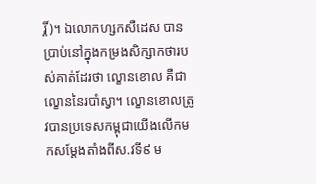រ្តិ៍)។ ឯលោកហ្សកសឺដេស បានប្រាប់នៅក្នុងកម្រងសិក្សាកថារបស់គាត់ដែរថា ល្ខោនខោល គឺជាល្ខោននៃរបាំស្វា។ ល្ខោនខោលត្រូវបានប្រទេសកម្ពុជាយើងលើកមកសម្តែងតាំងពីស.វទី៩ ម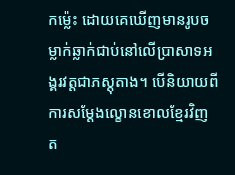កម្ល៉េះ ដោយគេឃើញមានរូបចម្លាក់ឆ្លាក់ជាប់នៅលើប្រាសាទអង្គរវត្តជាភស្តុតាង។ បើនិយាយពីការសម្តែងល្ខោនខោលខ្មែរវិញ ត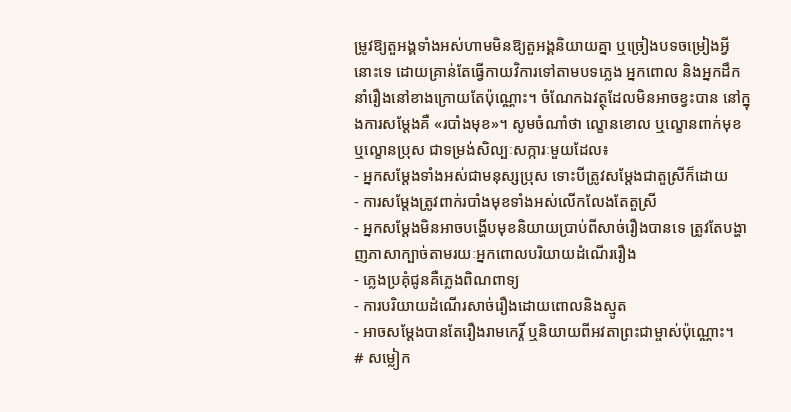ម្រូវឱ្យតួអង្គទាំងអស់ហាមមិនឱ្យតួអង្គនិយាយគ្នា ឬច្រៀងបទចម្រៀងអ្វីនោះទេ ដោយគ្រាន់តែធ្វើកាយវិការទៅតាមបទភ្លេង អ្នកពោល និងអ្នកដឹកនាំរឿងនៅខាងក្រោយតែប៉ុណ្ណោះ។ ចំណែកឯវត្ថុដែលមិនអាចខ្វះបាន នៅក្នុងការសម្តែងគឺ «របាំងមុខ»។ សូមចំណាំថា ល្ខោនខោល ឬល្ខោនពាក់មុខ ឬល្ខោនប្រុស ជាទម្រង់សិល្បៈសក្ការៈមួយដែល៖
- អ្នកសម្តែងទាំងអស់ជាមនុស្សប្រុស ទោះបីត្រូវសម្តែងជាតួស្រីក៏ដោយ
- ការសម្តែងត្រូវពាក់របាំងមុខទាំងអស់លើកលែងតែតួស្រី
- អ្នកសម្តែងមិនអាចបង្ហើបមុខនិយាយប្រាប់ពីសាច់រឿងបានទេ ត្រូវតែបង្ហាញភាសាក្បាច់តាមរយៈអ្នកពោលបរិយាយដំណើររឿង
- ភ្លេងប្រគុំជូនគឺភ្លេងពិណពាទ្យ
- ការបរិយាយដំណើរសាច់រឿងដោយពោលនិងស្មូត
- អាចសម្តែងបានតែរឿងរាមកេរ្តិ៍ ឬនិយាយពីអវតាព្រះជាម្ចាស់ប៉ុណ្ណោះ។
# សម្លៀក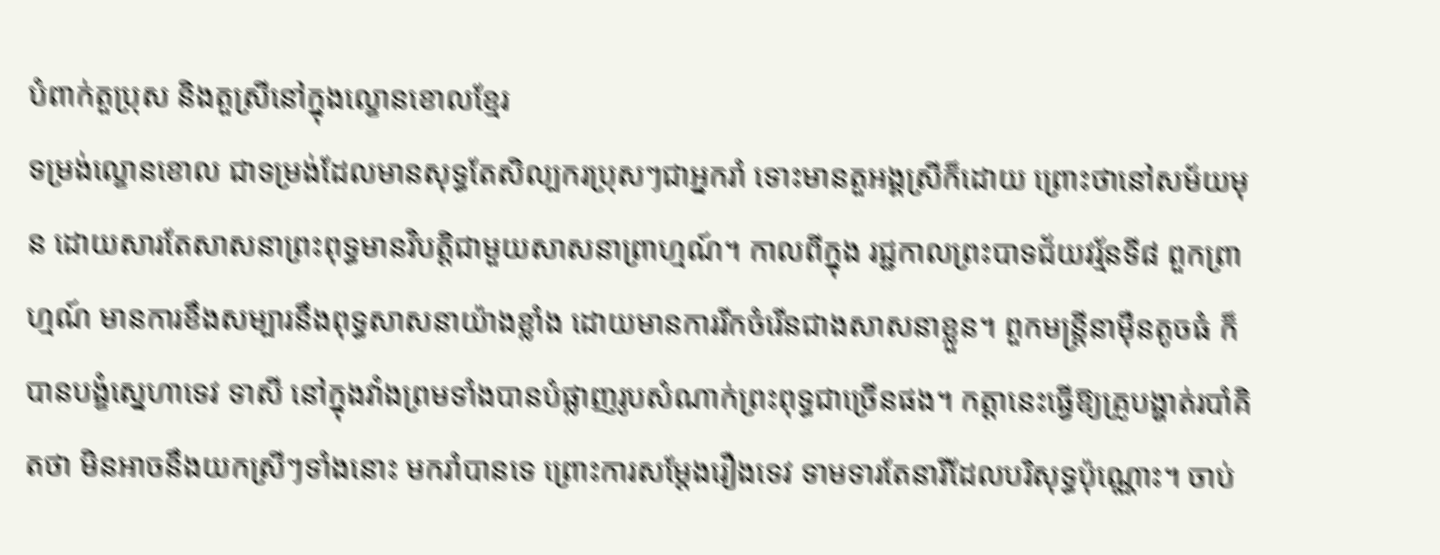បំពាក់តួប្រុស និងតួស្រីនៅក្នុងល្ខោនខោលខ្មែរ
ទម្រង់ល្ខោនខោល ជាទម្រង់ដែលមានសុទ្ធតែសិល្បករប្រុសៗជាអ្នករាំ ទោះមានតួអង្គស្រីក៏ដោយ ព្រោះថានៅសម័យមុន ដោយសារតែសាសនាព្រះពុទ្ធមានវិបត្តិជាមួយសាសនាព្រាហ្មណ៍។ កាលពីក្នុង រជ្ជកាលព្រះបាទជ័យវរ្ម័នទី៨ ពួកព្រាហ្មណ៍ មានការខឹងសម្បារនឹងពុទ្ធសាសនាយ៉ាងខ្លាំង ដោយមានការរីកចំរើនជាងសាសនាខ្លួន។ ពួកមន្រ្តីនាម៉ឺនតូចធំ ក៏បានបង្ខំស្នេហាទេវ ទាសី នៅក្នុងវាំងព្រមទាំងបានបំផ្លាញរូបសំណាក់ព្រះពុទ្ធជាច្រើនផង។ កត្តានេះធ្វើឱ្យគ្រូបង្ហាត់របាំគិតថា មិនអាចនឹងយកស្រីៗទាំងនោះ មករាំបានទេ ព្រោះការសម្តែងរឿងទេវ ទាមទារតែនារីដែលបរិសុទ្ធប៉ុណ្ណោះ។ ចាប់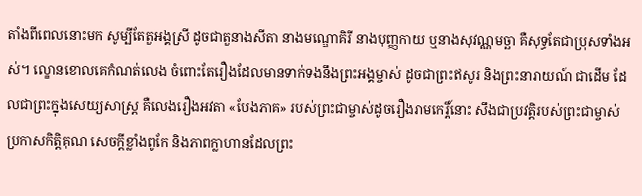តាំងពីពេលនោះមក សូម្បីតែតួអង្គស្រី ដូចជាតួនាងសីតា នាងមណ្ឌោគិរី នាងបុញ្ញកាយ ឬនាងសុវណ្ណមច្ឆា គឺសុទ្ធតែជាប្រុសទាំងអស់។ ល្ខោនខោលគេកំណត់លេង ចំពោះតែរឿងដែលមានទាក់ទងនឹងព្រះអង្គម្ចាស់ ដូចជាព្រះឥសូរ និងព្រះនារាយណ៍ ជាដើម ដែលជាព្រះក្នុងសេយ្យសាស្ត្រ គឺលេងរឿងអវតា «បែងភាគ» របស់ព្រះជាម្ចាស់ដូចរឿងរាមកេរ្តិ៍នោះ សឹងជាប្រវត្តិរបស់ព្រះជាម្ចាស់ប្រកាសកិត្តិគុណ សេចក្តីខ្លាំងពូកែ និងភាពក្លាហានដែលព្រះ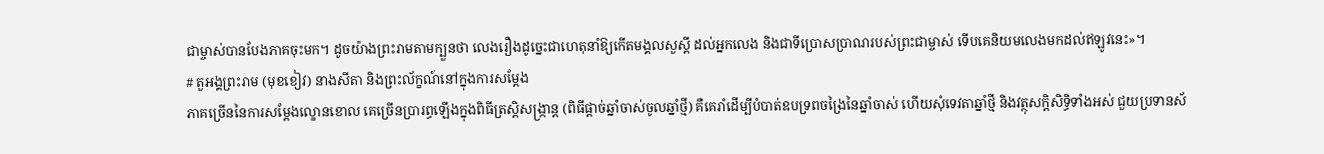ជាម្ចាស់បានបែងភាគចុះមក។ ដូចយ៉ាងព្រះរាមតាមក្បួនថា លេងរឿងដូច្នេះជាហេតុនាំឱ្យកើតមង្គលសួស្តី ដល់អ្នកលេង និងជាទីប្រោសប្រាណរបស់ព្រះជាម្ចាស់ ទើបគេនិយមលេងមកដល់ឥឡូវនេះ»។
# តួអង្គព្រះរាម (មុខខៀវ) នាងសីតា និងព្រះល័ក្ខណ៍នៅក្នុងការសម្តែង
ភាគច្រើននៃការសម្តែងល្ខោនខោល គេច្រើនប្រារព្ធឡើងក្នុងពិធីត្រស្តិសង្ក្រាន្ត (ពិធីផ្តាច់ឆ្នាំចាស់ចូលឆ្នាំថ្មី) គឺគេរាំដើម្បីបំបាត់ឧបទ្រពចង្រៃនៃឆ្នាំចាស់ ហើយសុំទេវតាឆ្នាំថ្មី និងវត្ថុសក្តិសិទ្ធិទាំងអស់ ជួយប្រទានស័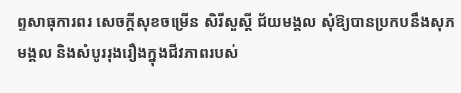ព្ទសាធុការពរ សេចក្តីសុខចម្រើន សិរីសួស្តី ជ័យមង្គល សុំឱ្យបានប្រកបនឹងសុភមង្គល និងសំបូររុងរឿងក្នុងជីវភាពរបស់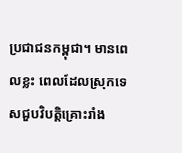ប្រជាជនកម្ពុជា។ មានពេលខ្លះ ពេលដែលស្រុកទេសជួបវិបត្តិគ្រោះរាំង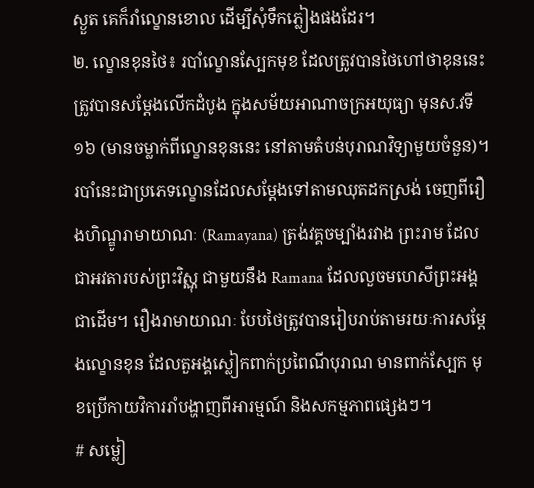ស្ងួត គេក៏រាំល្ខោនខោល ដើម្បីសុំទឹកភ្លៀងផងដែរ។
២. ល្ខោនខុនថៃ៖ របាំល្ខោនស្បែកមុខ ដែលត្រូវបានថៃហៅថាខុននេះ ត្រូវបានសម្ដែងលើកដំបូង ក្នុងសម័យអាណាចក្រអយុធ្យា មុនស.វទី១៦ (មានចម្លាក់ពីល្ខោនខុននេះ នៅតាមតំបន់បុរាណវិទ្យាមួយចំនួន)។ របាំនេះជាប្រភេទល្ខោនដែលសម្តែងទៅតាមឈុតដកស្រង់ ចេញពីរឿងហិណ្ឌូរាមាយាណៈ (Ramayana) ត្រង់វគ្គចម្បាំងរវាង ព្រះរាម ដែលជាអវតារបស់ព្រះវិស្ណុ ជាមួយនឹង Ramana ដែលលួចមហេសីព្រះអង្គជាដើម។ រឿងរាមាយាណៈ បែបថៃត្រូវបានរៀបរាប់តាមរយៈការសម្ដែងល្ខោនខុន ដែលតួអង្គស្លៀកពាក់ប្រពៃណីបុរាណ មានពាក់ស្បែក មុខប្រើកាយវិការរាំបង្ហាញពីអារម្មណ៍ និងសកម្មភាពផ្សេងៗ។
# សម្លៀ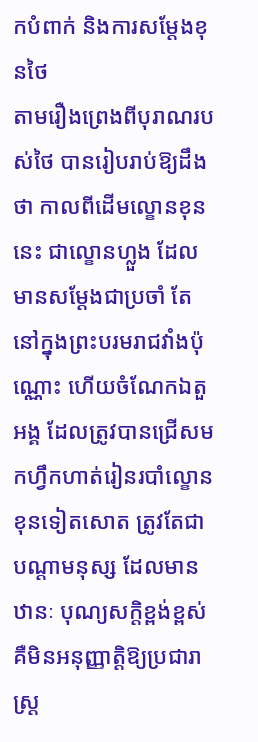កបំពាក់ និងការសម្តែងខុនថៃ
តាមរឿងព្រេងពីបុរាណរបស់ថៃ បានរៀបរាប់ឱ្យដឹងថា កាលពីដើមល្ខោនខុននេះ ជាល្ខោនហ្លួង ដែលមានសម្តែងជាប្រចាំ តែនៅក្នុងព្រះបរមរាជវាំងប៉ុណ្ណោះ ហើយចំណែកឯតួអង្គ ដែលត្រូវបានជ្រើសមកហ្វឹកហាត់រៀនរបាំល្ខោនខុនទៀតសោត ត្រូវតែជាបណ្តាមនុស្ស ដែលមានឋានៈ បុណ្យសក្តិខ្ពង់ខ្ពស់ គឺមិនអនុញ្ញាត្តិឱ្យប្រជារាស្រ្ត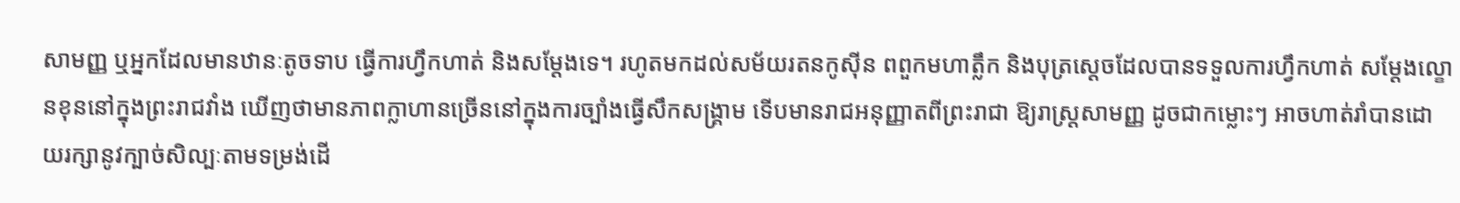សាមញ្ញ ឬអ្នកដែលមានឋានៈតូចទាប ធ្វើការហ្វឹកហាត់ និងសម្តែងទេ។ រហូតមកដល់សម័យរតនកូស៊ីន ពពួកមហាត្លឹក និងបុត្រស្តេចដែលបានទទួលការហ្វឹកហាត់ សម្តែងល្ខោនខុននៅក្នុងព្រះរាជវាំង ឃើញថាមានភាពក្លាហានច្រើននៅក្នុងការច្បាំងធ្វើសឹកសង្រ្គាម ទើបមានរាជអនុញ្ញាតពីព្រះរាជា ឱ្យរាស្រ្តសាមញ្ញ ដូចជាកម្លោះៗ អាចហាត់រាំបានដោយរក្សានូវក្បាច់សិល្បៈតាមទម្រង់ដើ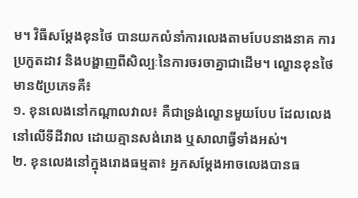ម។ វិធីសម្តែងខុនថៃ បានយកលំនាំការលេងតាមបែបនាងនាគ ការប្រកួតដាវ និងបង្ហាញពីសិល្បៈនៃការចរចាគ្នាជាដើម។ ល្ខោនខុនថៃមាន៥ប្រភេទគឺ៖
១. ខុនលេងនៅកណ្តាលវាល៖ គឺជាទ្រង់ល្ខោនមួយបែប ដែលលេងនៅលើទីដីវាល ដោយគ្មានសង់រោង ឬសាលាធ្វីទាំងអស់។
២. ខុនលេងនៅក្នុងរោងធម្មតា៖ អ្នកសម្តែងអាចលេងបានធ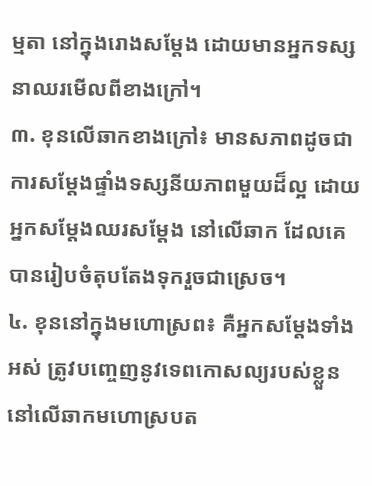ម្មតា នៅក្នុងរោងសម្តែង ដោយមានអ្នកទស្សនាឈរមើលពីខាងក្រៅ។
៣. ខុនលើឆាកខាងក្រៅ៖ មានសភាពដូចជាការសម្តែងផ្ទាំងទស្សនីយភាពមួយដ៏ល្អ ដោយអ្នកសម្តែងឈរសម្តែង នៅលើឆាក ដែលគេបានរៀបចំតុបតែងទុករួចជាស្រេច។
៤. ខុននៅក្នុងមហោស្រព៖ គឺអ្នកសម្តែងទាំងអស់ ត្រូវបញ្ចេញនូវទេពកោសល្យរបស់ខ្លួននៅលើឆាកមហោស្របត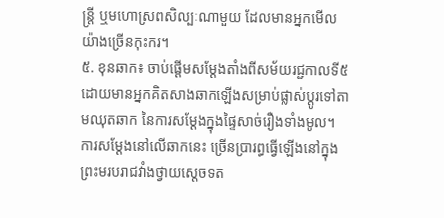ន្ត្រី ឬមហោស្រពសិល្បៈណាមួយ ដែលមានអ្នកមើលយ៉ាងច្រើនកុះករ។
៥. ខុនឆាក៖ ចាប់ផ្តើមសម្តែងតាំងពីសម័យរជ្ជកាលទី៥ ដោយមានអ្នកគិតសាងឆាកឡើងសម្រាប់ផ្លាស់ប្តូរទៅតាមឈុតឆាក នៃការសម្តែងក្នុងផ្ទៃសាច់រឿងទាំងមូល។ ការសម្តែងនៅលើឆាកនេះ ច្រើនប្រារព្ធធ្វើឡើងនៅក្នុងព្រះមរបរាជវាំងថ្វាយស្តេចទត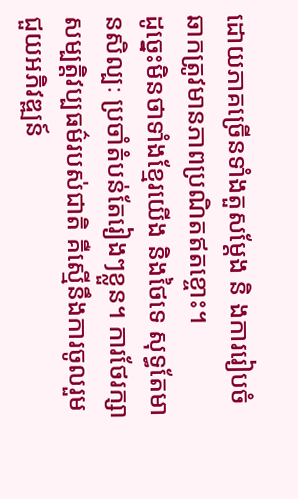ដោយភាគច្រើនទាំងតួសម្តែង និ ងការរៀបចំឆាកត្រូវមានភាពប្រណិតឥតខ្ចោះ។
ដូច្នេះមិនថាទាំងខ្មែរយើង និងថៃទេ សុទ្ធតែមានសិល្បៈ ប្រចាំតំបន់តែរៀងៗខ្លួន។ ការថែរក្សាសម្បត្តិវប្បធម៌របស់ជាតិ គឺស្មើនឹងការចូលរួមជួយអភិវឌ្ឍន៍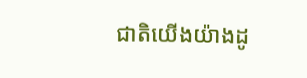ជាតិយើងយ៉ាងដូ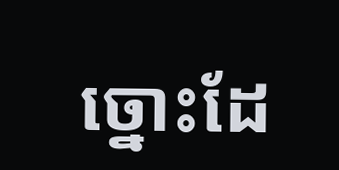ច្នោះដែ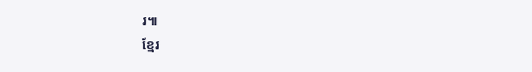រ៕
ខ្មែរ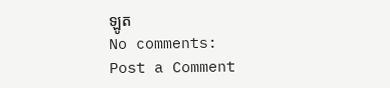ឡូត
No comments:
Post a Comment